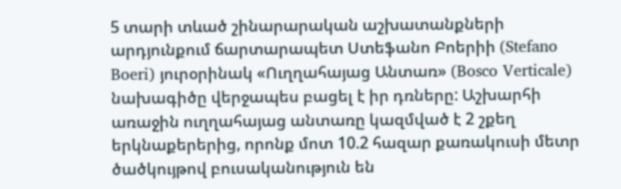5 տարի տևած շինարարական աշխատանքների արդյունքում ճարտարապետ Ստեֆանո Բոերիի (Stefano Boeri) յուրօրինակ «Ուղղահայաց Անտառ» (Bosco Verticale) նախագիծը վերջապես բացել է իր դռները: Աշխարհի առաջին ուղղահայաց անտառը կազմված է 2 շքեղ երկնաքերերից, որոնք մոտ 10.2 հազար քառակուսի մետր ծածկույթով բուսականություն են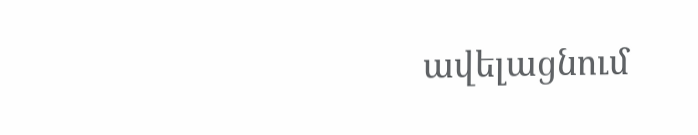ավելացնում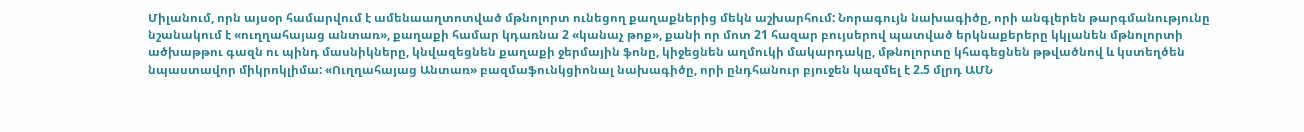Միլանում, որն այսօր համարվում է ամենաաղտոտված մթնոլորտ ունեցող քաղաքներից մեկն աշխարհում: Նորագույն նախագիծը, որի անգլերեն թարգմանությունը նշանակում է «ուղղահայաց անտառ», քաղաքի համար կդառնա 2 «կանաչ թոք», քանի որ մոտ 21 հազար բույսերով պատված երկնաքերերը կկլանեն մթնոլորտի ածխաթթու գազն ու պինդ մասնիկները, կնվազեցնեն քաղաքի ջերմային ֆոնը, կիջեցնեն աղմուկի մակարդակը, մթնոլորտը կհագեցնեն թթվածնով և կստեղծեն նպաստավոր միկրոկլիմա: «Ուղղահայաց Անտառ» բազմաֆունկցիոնալ նախագիծը, որի ընդհանուր բյուջեն կազմել է 2.5 մլրդ ԱՄՆ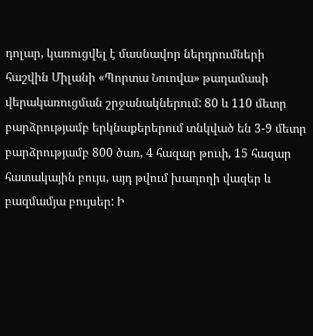դոլար, կառուցվել է մասնավոր ներդրումների հաշվին Միլանի «Պորտա Նուովա» թաղամասի վերակառուցման շրջանակներում: 80 և 110 մետր բարձրությամբ երկնաքերերում տնկված են 3-9 մետր բարձրությամբ 800 ծառ, 4 հազար թուփ, 15 հազար հատակային բույս, այդ թվում խաղողի վազեր և բազմամյա բույսեր: Ի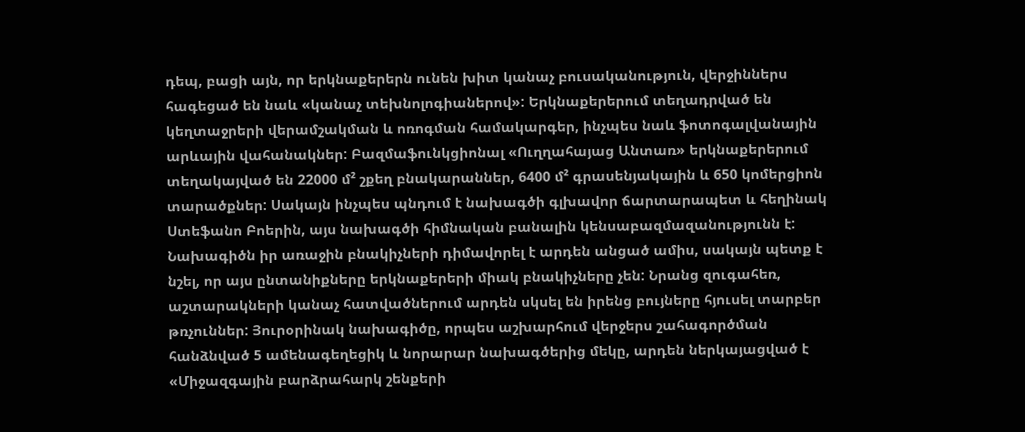դեպ, բացի այն, որ երկնաքերերն ունեն խիտ կանաչ բուսականություն, վերջիններս հագեցած են նաև «կանաչ տեխնոլոգիաներով»: Երկնաքերերում տեղադրված են կեղտաջրերի վերամշակման և ոռոգման համակարգեր, ինչպես նաև ֆոտոգալվանային արևային վահանակներ: Բազմաֆունկցիոնալ «Ուղղահայաց Անտառ» երկնաքերերում տեղակայված են 22000 մ² շքեղ բնակարաններ, 6400 մ² գրասենյակային և 650 կոմերցիոն տարածքներ: Սակայն ինչպես պնդում է նախագծի գլխավոր ճարտարապետ և հեղինակ Ստեֆանո Բոերին, այս նախագծի հիմնական բանալին կենսաբազմազանությունն է: Նախագիծն իր առաջին բնակիչների դիմավորել է արդեն անցած ամիս, սակայն պետք է նշել, որ այս ընտանիքները երկնաքերերի միակ բնակիչները չեն: Նրանց զուգահեռ, աշտարակների կանաչ հատվածներում արդեն սկսել են իրենց բույները հյուսել տարբեր թռչուններ: Յուրօրինակ նախագիծը, որպես աշխարհում վերջերս շահագործման հանձնված 5 ամենագեղեցիկ և նորարար նախագծերից մեկը, արդեն ներկայացված է «Միջազգային բարձրահարկ շենքերի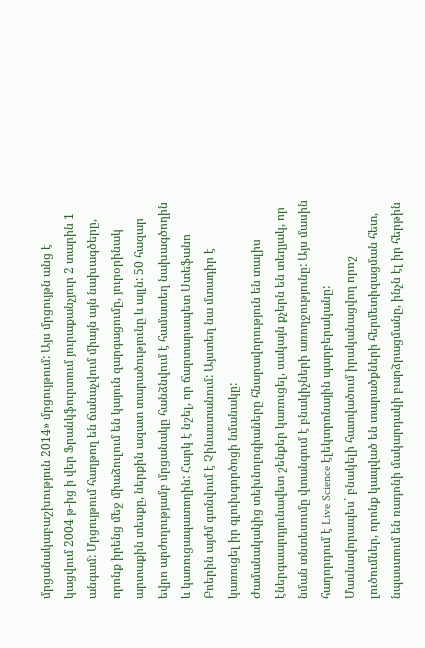մրցանակաբաշխություն 2014» մրցույթում: Այս մրցույթն անց է կացվում 2004 թ-ից ի վեր Ֆրանկֆուրտում յուրաքանչյուր 2 տարին 1 անգամ: Մրցույթում հաղթող են ճանաչվում միայն այն նախագծերը, որոնք իրենց մեջ միաձուլում են կայուն զարգացումը, յուրօրինակ արտաքին տեսքը, ներքին ազատ տարածությունը և այլն: 50 հազար եվրո արժողությամբ մրցանակը հանձնվում է համատեղ նախագծողին և կառուցապատողին: Հարկ է նշել, որ ճարտարապետ Ստեֆանո Բոերին այժմ գտնվում է Չինաստանում: Այստեղ նա մտադիր է կառուցել իր գլուխգործոցի նմանակը:
Ժամանակակից տեխնոլոգիաները հնարավորություն են տալիս էներգաարդյունավետ շենքեր կառուցել, սակայն քչերն են տեղյակ, որ նման տնտեսումը վտանգում է բնակիչների առողջությունը: Այս մասին հաղորդում է Live Science էլեկտրոնային պարբերականը: Մասնավորապես` բնակելի հատվածում իրականացվող որոշ լուծումներ, որոնք կապված են տարածքների հերմետիզացման հետ, նպաստում են ռադոնի մակարդակի բարձրացմանը, ինչն էլ իր հերթին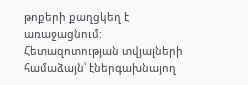թոքերի քաղցկեղ է առաջացնում: Հետազոտության տվյալների համաձայն՝ էներգախնայող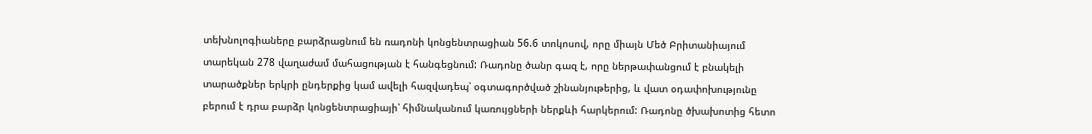տեխնոլոգիաները բարձրացնում են ռադոնի կոնցենտրացիան 56.6 տոկոսով, որը միայն Մեծ Բրիտանիայում տարեկան 278 վաղաժամ մահացության է հանգեցնում: Ռադոնը ծանր գազ է, որը ներթափանցում է բնակելի տարածքներ երկրի ընդերքից կամ ավելի հազվադեպ՝ օգտագործված շինանյութերից, և վատ օդափոխությունը բերում է դրա բարձր կոնցենտրացիայի՝ հիմնականում կառույցների ներքևի հարկերում: Ռադոնը ծխախոտից հետո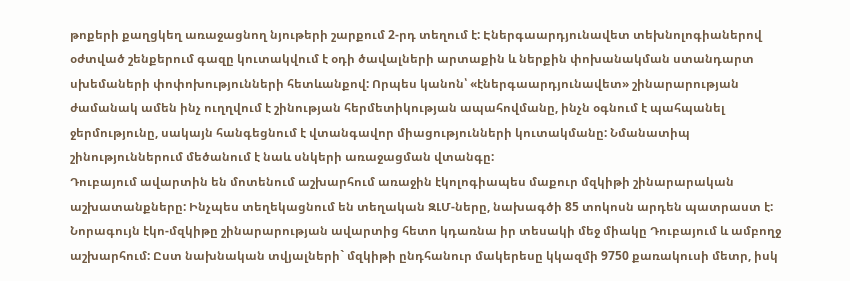թոքերի քաղցկեղ առաջացնող նյութերի շարքում 2-րդ տեղում է: Էներգաարդյունավետ տեխնոլոգիաներով օժտված շենքերում գազը կուտակվում է օդի ծավալների արտաքին և ներքին փոխանակման ստանդարտ սխեմաների փոփոխությունների հետևանքով: Որպես կանոն՝ «էներգաարդյունավետ» շինարարության ժամանակ ամեն ինչ ուղղվում է շինության հերմետիկության ապահովմանը, ինչն օգնում է պահպանել ջերմությունը, սակայն հանգեցնում է վտանգավոր միացությունների կուտակմանը: Նմանատիպ շինություններում մեծանում է նաև սնկերի առաջացման վտանգը:
Դուբայում ավարտին են մոտենում աշխարհում առաջին էկոլոգիապես մաքուր մզկիթի շինարարական աշխատանքները: Ինչպես տեղեկացնում են տեղական ԶԼՄ-ները, նախագծի 85 տոկոսն արդեն պատրաստ է: Նորագույն էկո-մզկիթը շինարարության ավարտից հետո կդառնա իր տեսակի մեջ միակը Դուբայում և ամբողջ աշխարհում: Ըստ նախնական տվյալների` մզկիթի ընդհանուր մակերեսը կկազմի 9750 քառակուսի մետր, իսկ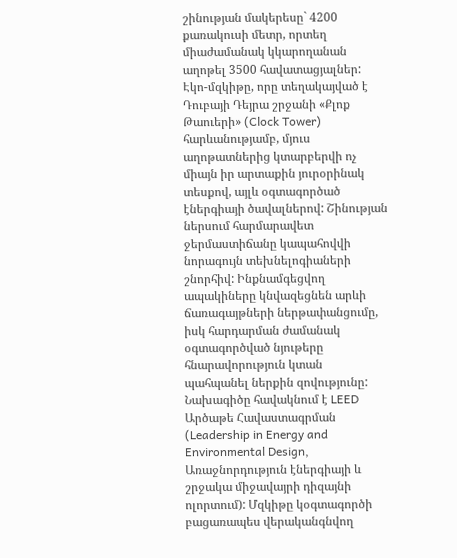շինության մակերեսը` 4200 քառակուսի մետր, որտեղ միաժամանակ կկարողանան աղոթել 3500 հավատացյալներ: Էկո-մզկիթը, որը տեղակայված է Դուբայի Դեյրա շրջանի «Քլոք Թաուերի» (Clock Tower) հարևանությամբ, մյուս աղոթատներից կտարբերվի ոչ միայն իր արտաքին յուրօրինակ տեսքով, այլև օգտագործած էներգիայի ծավալներով: Շինության ներսում հարմարավետ ջերմաստիճանը կապահովվի նորագույն տեխնելոգիաների շնորհիվ: Ինքնամգեցվող ապակիները կնվազեցնեն արևի ճառագայթների ներթափանցումը, իսկ հարդարման ժամանակ օգտագործված նյութերը հնարավորություն կտան պահպանել ներքին զովությունը: Նախագիծը հավակնում է LEED Արծաթե Հավաստագրման (Leadership in Energy and Environmental Design, Առաջնորդություն էներգիայի և շրջակա միջավայրի դիզայնի ոլորտում): Մզկիթը կօգտագործի բացառապես վերականգնվող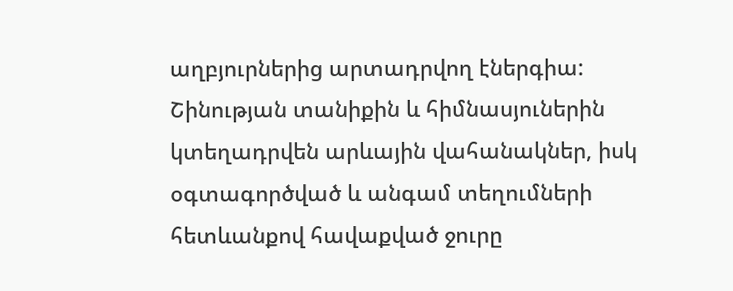աղբյուրներից արտադրվող էներգիա: Շինության տանիքին և հիմնասյուներին կտեղադրվեն արևային վահանակներ, իսկ օգտագործված և անգամ տեղումների հետևանքով հավաքված ջուրը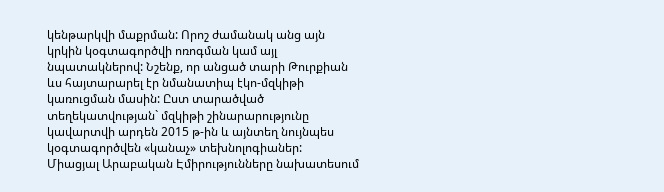կենթարկվի մաքրման: Որոշ ժամանակ անց այն կրկին կօգտագործվի ոռոգման կամ այլ նպատակներով: Նշենք, որ անցած տարի Թուրքիան ևս հայտարարել էր նմանատիպ էկո-մզկիթի կառուցման մասին: Ըստ տարածված տեղեկատվության` մզկիթի շինարարությունը կավարտվի արդեն 2015 թ-ին և այնտեղ նույնպես կօգտագործվեն «կանաչ» տեխնոլոգիաներ:
Միացյալ Արաբական Էմիրությունները նախատեսում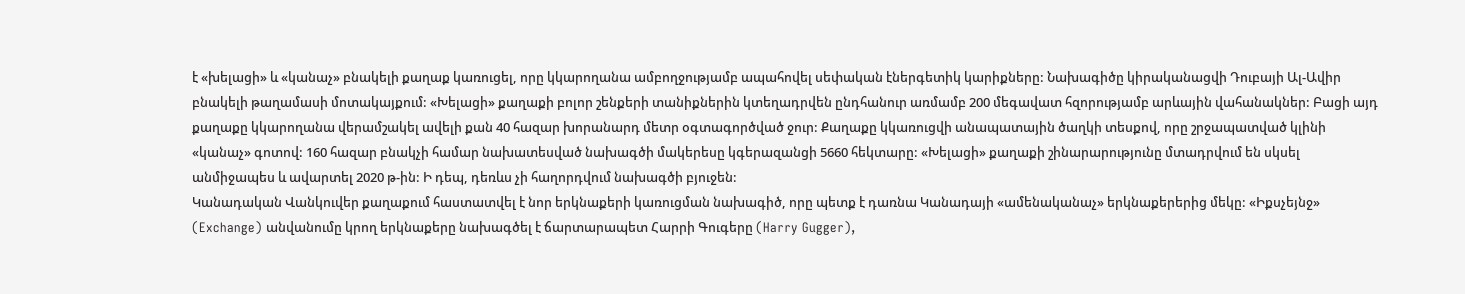է «խելացի» և «կանաչ» բնակելի քաղաք կառուցել, որը կկարողանա ամբողջությամբ ապահովել սեփական էներգետիկ կարիքները: Նախագիծը կիրականացվի Դուբայի Ալ-Ավիր բնակելի թաղամասի մոտակայքում: «Խելացի» քաղաքի բոլոր շենքերի տանիքներին կտեղադրվեն ընդհանուր առմամբ 200 մեգավատ հզորությամբ արևային վահանակներ: Բացի այդ քաղաքը կկարողանա վերամշակել ավելի քան 40 հազար խորանարդ մետր օգտագործված ջուր: Քաղաքը կկառուցվի անապատային ծաղկի տեսքով, որը շրջապատված կլինի «կանաչ» գոտով: 160 հազար բնակչի համար նախատեսված նախագծի մակերեսը կգերազանցի 5660 հեկտարը: «Խելացի» քաղաքի շինարարությունը մտադրվում են սկսել անմիջապես և ավարտել 2020 թ-ին: Ի դեպ, դեռևս չի հաղորդվում նախագծի բյուջեն:
Կանադական Վանկուվեր քաղաքում հաստատվել է նոր երկնաքերի կառուցման նախագիծ, որը պետք է դառնա Կանադայի «ամենականաչ» երկնաքերերից մեկը: «Իքսչեյնջ» (Exchange) անվանումը կրող երկնաքերը նախագծել է ճարտարապետ Հարրի Գուգերը (Harry Gugger),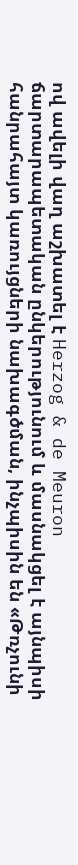ով ավելի վաղ աշխատել է Herzog & de Meuron ճարտարապետական ընկերությունում և մասնակցել է այնպիսի հանրահայտ կառույցների նախագծման, ինչպիսին են «Թռչունի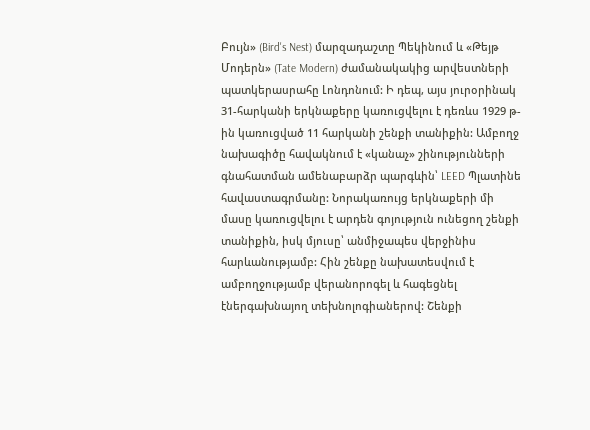Բույն» (Bird's Nest) մարզադաշտը Պեկինում և «Թեյթ Մոդերն» (Tate Modern) ժամանակակից արվեստների պատկերասրահը Լոնդոնում: Ի դեպ, այս յուրօրինակ 31-հարկանի երկնաքերը կառուցվելու է դեռևս 1929 թ-ին կառուցված 11 հարկանի շենքի տանիքին: Ամբողջ նախագիծը հավակնում է «կանաչ» շինությունների գնահատման ամենաբարձր պարգևին՝ LEED Պլատինե հավաստագրմանը: Նորակառույց երկնաքերի մի մասը կառուցվելու է արդեն գոյություն ունեցող շենքի տանիքին, իսկ մյուսը՝ անմիջապես վերջինիս հարևանությամբ: Հին շենքը նախատեսվում է ամբողջությամբ վերանորոգել և հագեցնել էներգախնայող տեխնոլոգիաներով: Շենքի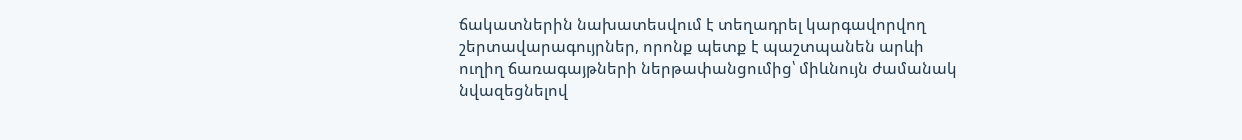ճակատներին նախատեսվում է տեղադրել կարգավորվող շերտավարագույրներ, որոնք պետք է պաշտպանեն արևի ուղիղ ճառագայթների ներթափանցումից՝ միևնույն ժամանակ նվազեցնելով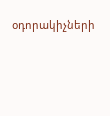օդորակիչների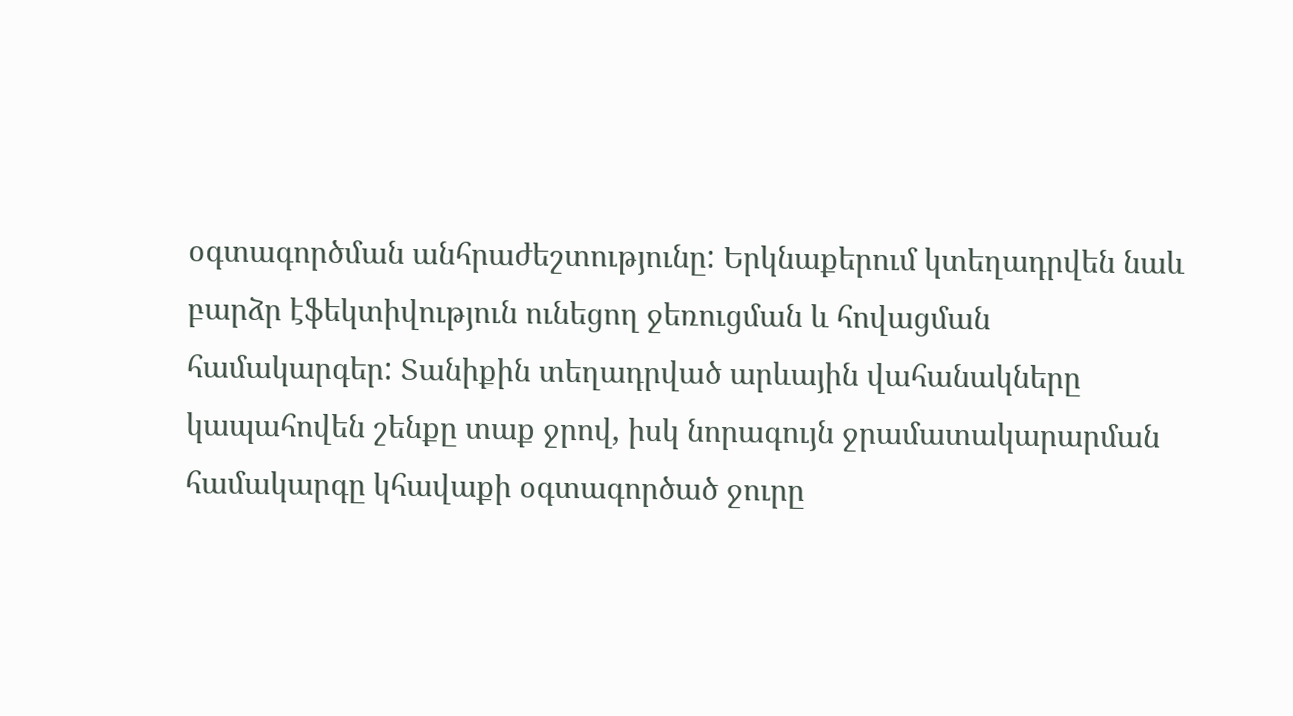օգտագործման անհրաժեշտությունը: Երկնաքերում կտեղադրվեն նաև բարձր էֆեկտիվություն ունեցող ջեռուցման և հովացման համակարգեր: Տանիքին տեղադրված արևային վահանակները կապահովեն շենքը տաք ջրով, իսկ նորագույն ջրամատակարարման համակարգը կհավաքի օգտագործած ջուրը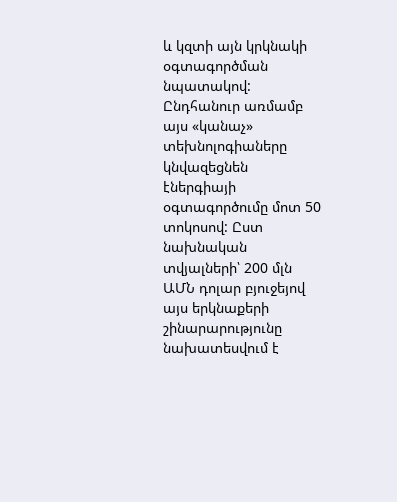և կզտի այն կրկնակի օգտագործման նպատակով: Ընդհանուր առմամբ այս «կանաչ» տեխնոլոգիաները կնվազեցնեն էներգիայի օգտագործումը մոտ 50 տոկոսով: Ըստ նախնական տվյալների՝ 200 մլն ԱՄՆ դոլար բյուջեյով այս երկնաքերի շինարարությունը նախատեսվում է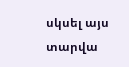սկսել այս տարվա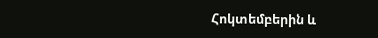Հոկտեմբերին և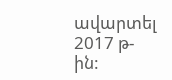ավարտել 2017 թ-ին: